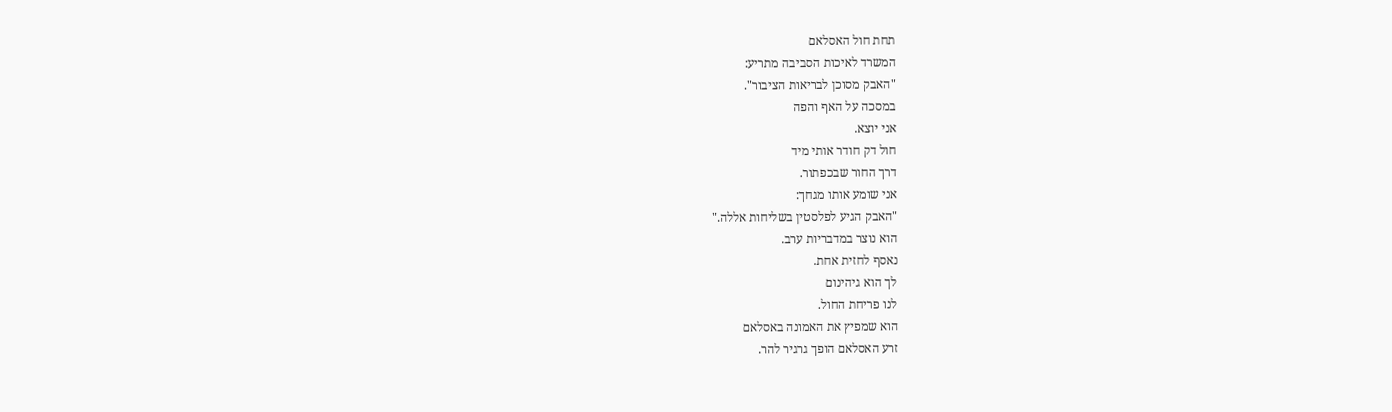תחת חול האסלאם
המשרד לאיכות הסביבה מתריע:
"האבק מסוכן לבריאות הציבור".
במסכה על האף והפה
אני יוצא.
חול דק חודר אותי מיד
דרך החור שבכפתור.
אני שומע אותו מגחך:
"האבק הגיע לפלסטין בשליחות אללה."
הוא נוצר במדבריות ערב.
נאסף לחזית אחת.
לך הוא גיהינום
לנו פריחת החול.
הוא שמפיץ את האמונה באסלאם
זרע האסלאם הופך גרגיר להר.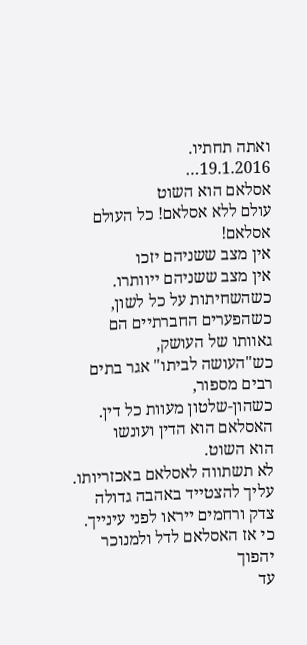ואתה תחתיו.
19.1.2016…
אסלאם הוא השוט
עולם ללא אסלאם! כל העולם אסלאם!
אין מצב ששניהם יזכו
אין מצב ששניהם ייוותרו.
כשהשחיתות על כל לשון,
כשהפערים החברתיים הם גאוותו של העושק,
כש"העושה לביתו" אגר בתים רבים מספור,
כשהון-שלטון מעוות כל דין.
האסלאם הוא הדין ועונשו
הוא השוט.
לא תשתווה לאסלאם באכזריותו.
עליך להצטייד באהבה גדולה
צדק ורחמים ייראו לפני עינייך.
כי אז האסלאם לדל ולמנוכר יהפוך
עד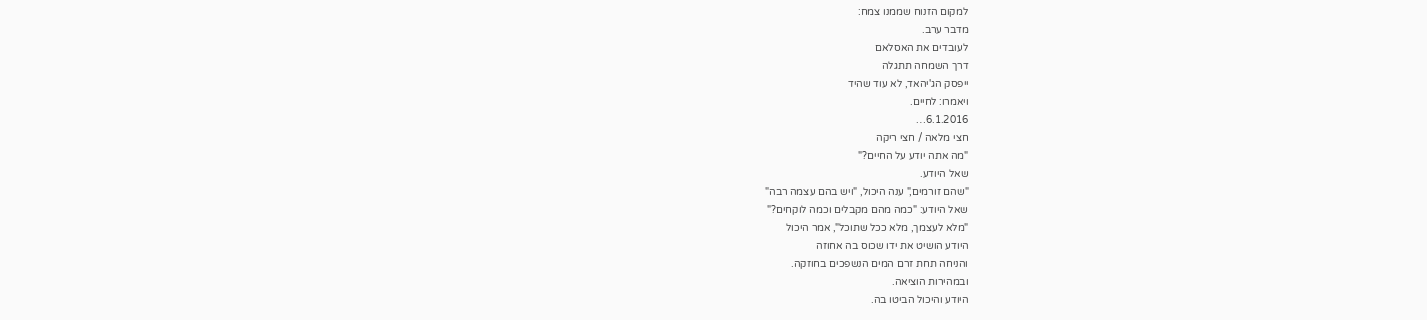למקום הזנוח שממנו צמח:
מדבר ערב.
לעובדים את האסלאם
דרך השמחה תתגלה
ייפסק הג'יהאד, לא עוד שהיד
ויאמרו: לחיים.
6.1.2016…
חצי מלאה / חצי ריקה
"מה אתה יודע על החיים?"
שאל היודע.
"שהם זורמים," ענה היכול, "ויש בהם עצמה רבה"
שאל היודע: "כמה מהם מקבלים וכמה לוקחים?"
"מלא לעצמך, מלא ככל שתוכל", אמר היכול
היודע הושיט את ידו שכוס בה אחוזה
והניחה תחת זרם המים הנשפכים בחוזקה.
ובמהירות הוציאה.
היודע והיכול הביטו בה.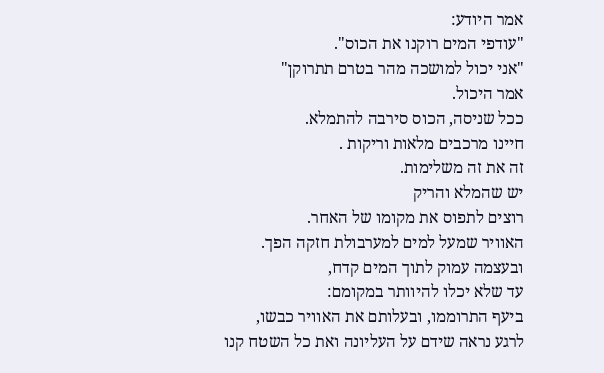אמר היודע:
"עודפי המים רוקנו את הכוס".
"אני יכול למושכה מהר בטרם תתרוקן"
אמר היכול.
ככל שניסה, הכוס סירבה להתמלא.
חיינו מרכבים מלאות וריקות .
זה את זה משלימות.
יש שהמלא והריק
רוצים לתפוס את מקומו של האחר.
האוויר שמעל למים למערבולת חזקה הפך.
ובעצמה עמוק לתוך המים קדח,
עד שלא יכלו להיוותר במקומם:
ביעף התרוממו, ובעלותם את האוויר כבשו,
לרגע נראה שידם על העליונה ואת כל השטח קנו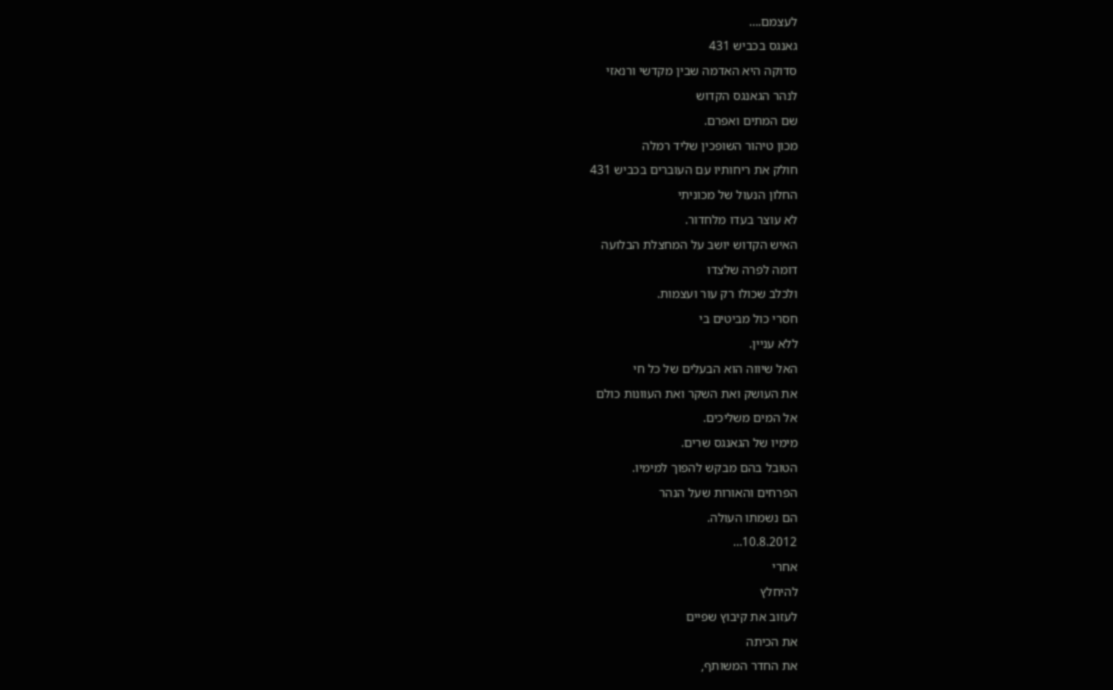לעצמם.…
גאנגס בכביש 431
סדוקה היא האדמה שבין מקדשי ורנאזי
לנהר הגאנגס הקדוש
שם המתים ואפרם.
מכון טיהור השופכין שליד רמלה
חולק את ריחותיו עם העוברים בכביש 431
החלון הנעול של מכוניתי
לא עוצר בעדו מלחדור.
האיש הקדוש יושב על המחצלת הבלועה
דומה לפרה שלצדו
ולכלב שכולו רק עור ועצמות.
חסרי כול מביטים בי
ללא עניין.
האל שיווה הוא הבעלים של כל חי
את העושק ואת השקר ואת העוונות כולם
אל המים משליכים.
מימיו של הגאנגס שרים.
הטובל בהם מבקש להפוך למימיו.
הפרחים והאורות שעל הנהר
הם נשמתו העולה.
10.8.2012…
אחרי
להיחלץ
לעזוב את קיבוץ שפיים
את הכיתה
את החדר המשותף,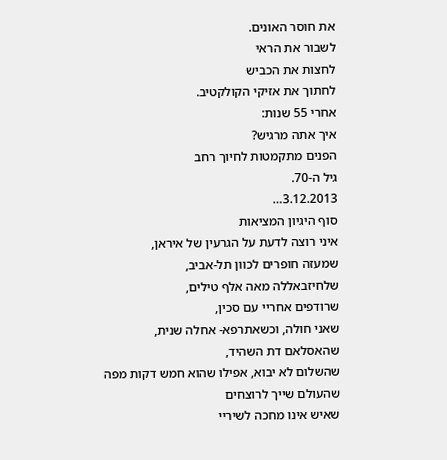את חוסר האונים.
לשבור את הראי
לחצות את הכביש
לחתוך את אזיקי הקולקטיב.
אחרי 55 שנות:
איך אתה מרגיש?
הפנים מתקמטות לחיוך רחב
גיל ה-70.
3.12.2013…
סוף היגיון המציאות
איני רוצה לדעת על הגרעין של איראן,
שמעזה חופרים לכוון תל-אביב,
שלחיזבאללה מאה אלף טילים,
שרודפים אחריי עם סכין,
שאני חולה, וכשאתרפא- אחלה שנית,
שהאסלאם דת השהיד,
שהשלום לא יבוא, אפילו שהוא חמש דקות מפה
שהעולם שייך לרוצחים
שאיש אינו מחכה לשיריי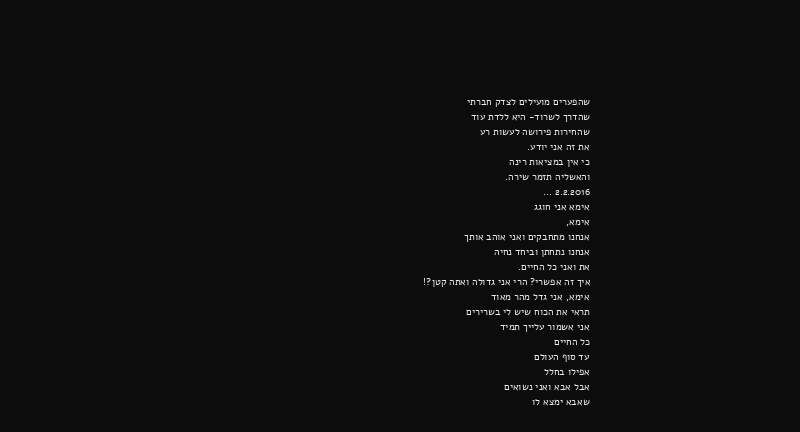שהפערים מועילים לצדק חברתי
שהדרך לשרוד- היא ללדת עוד
שהחירות פירושה לעשות רע
את זה אני יודע.
כי אין במציאות רינה
והאשליה תזמר שירה.
2.2.2016 …
אימא אני חוגג
אימא,
אנחנו מתחבקים ואני אוהב אותך
אנחנו נתחתן וביחד נחיה
את ואני כל החיים.
איך זה אפשרי? הרי אני גדולה ואתה קטן?!
אימא, אני גדל מהר מאוד
תראי את הכוח שיש לי בשרירים
אני אשמור עלייך תמיד
כל החיים
עד סוף העולם
אפילו בחלל
אבל אבא ואני נשואים
שאבא ימצא לו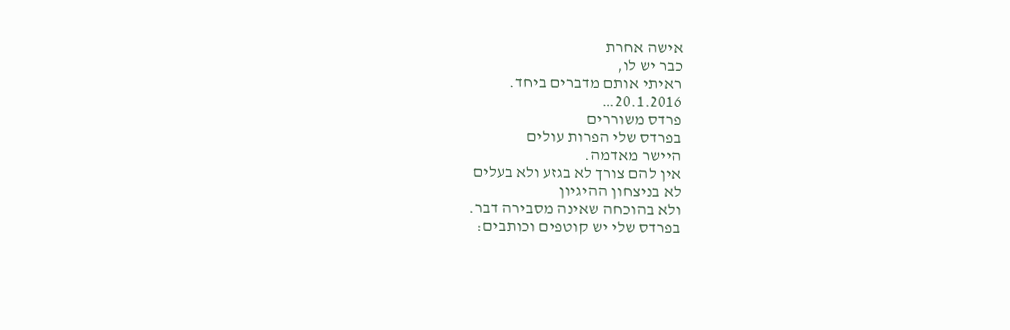אישה אחרת
כבר יש לו,
ראיתי אותם מדברים ביחד.
20.1.2016…
פרדס משוררים
בפרדס שלי הפרות עולים
היישר מאדמה.
אין להם צורך לא בגזע ולא בעלים
לא בניצחון ההיגיון
ולא בהוכחה שאינה מסבירה דבר.
בפרדס שלי יש קוטפים וכותבים: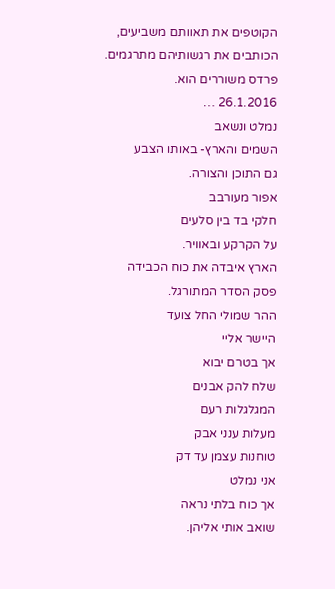הקוטפים את תאוותם משביעים,
הכותבים את רגשותיהם מתרגמים.
פרדס משוררים הוא.
26.1.2016 …
נמלט ונשאב
השמים והארץ- באותו הצבע
גם התוכן והצורה.
אפור מעורבב
חלקי בד בין סלעים
על הקרקע ובאוויר.
הארץ איבדה את כוח הכבידה
פסק הסדר המתורגל.
ההר שמולי החל צועד
היישר אליי
אך בטרם יבוא
שלח להק אבנים
המגלגלות רעם
מעלות ענני אבק
טוחנות עצמן עד דק
אני נמלט
אך כוח בלתי נראה
שואב אותי אליהן.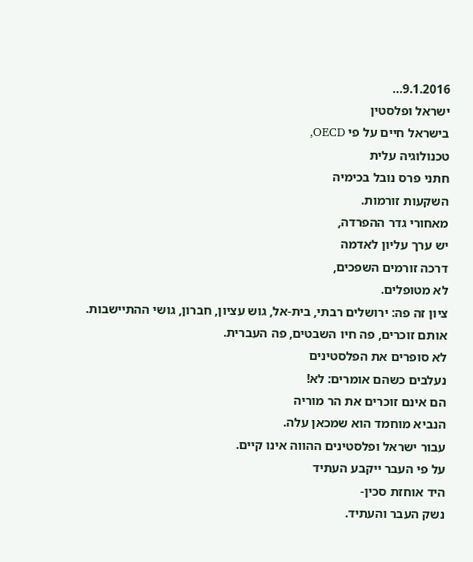9.1.2016…
ישראל ופלסטין
בישראל חיים על פי OECD,
טכנולוגיה עלית
חתני פרס נובל בכימיה
השקעות זורמות.
מאחורי גדר ההפרדה,
יש ערך עליון לאדמה
דרכה זורמים השפכים,
לא מטופלים.
ציון זה פה: ירושלים רבתי, בית-אל, גוש עציון, חברון, גושי ההתיישבות.
אותם זוכרים, פה חיו השבטים, פה העברית.
לא סופרים את הפלסטינים
נעלבים כשהם אומרים: לא!
הם אינם זוכרים את הר מוריה
הנביא מוחמד הוא שמכאן עלה.
עבור ישראל ופלסטינים ההווה אינו קיים.
על פי העבר ייקבע העתיד
היד אוחזת סכין-
נשק העבר והעתיד.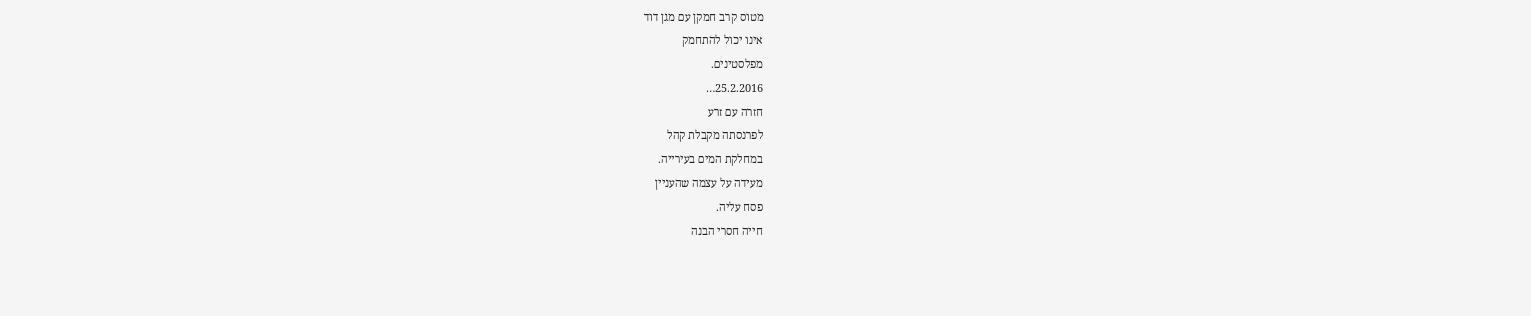מטוס קרב חמקן עם מגן דוד
אינו יכול להתחמק
מפלסטינים.
25.2.2016…
חזרה עם זרע
לפרנסתה מקבלת קהל
במחלקת המים בעירייה.
מעידה על עצמה שהעניין
פסח עליה.
חייה חסרי הבנה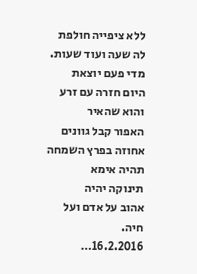ללא ציפייה חולפת לה שעה ועוד שעות.
מדי פעם יוצאת
היום חזרה עם זרע
והוא שהאיר
האפור קבל גוונים
אחוזה בפרץ השמחה
תהיה אימא
תינוקה יהיה
אהוב על אדם ועל חיה.
16.2.2016…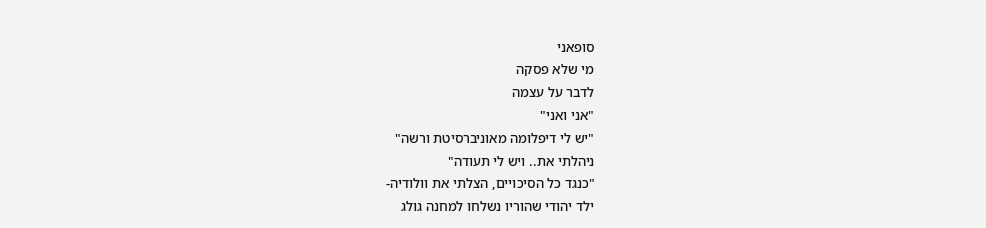סופאני
מי שלא פסקה
לדבר על עצמה
"אני ואני"
"יש לי דיפלומה מאוניברסיטת ורשה"
ניהלתי את.. ויש לי תעודה"
"כנגד כל הסיכויים, הצלתי את וולודיה-
ילד יהודי שהוריו נשלחו למחנה גולג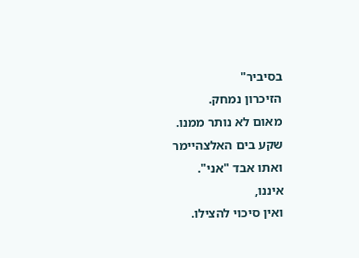בסיביר"
הזיכרון נמחק.
מאום לא נותר ממנו.
שקע בים האלצהיימר
ואתו אבד "אני".
איננו,
ואין סיכוי להצילו.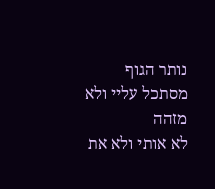נותר הגוף
מסתכל עליי ולא מזהה
לא אותי ולא את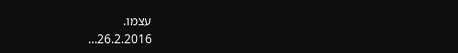עצמו.
26.2.2016…